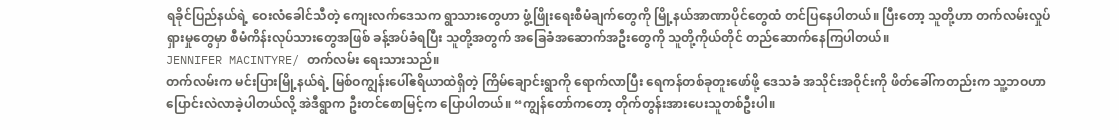ရခိုင်ပြည်နယ်ရဲ့ ဝေးလံခေါင်သီတဲ့ ကျေးလက်ဒေသက ရွာသားတွေဟာ ဖွံ့ဖြိုးရေးစီမံချက်တွေကို မြို့နယ်အာဏာပိုင်တွေထံ တင်ပြနေပါတယ်။ ပြီးတော့ သူတို့ဟာ တက်လမ်းလှုပ်ရှားမှုတွေမှာ စီမံကိန်းလုပ်သားတွေအဖြစ် ခန့်အပ်ခံရပြီး သူတို့အတွက် အခြေခံအဆောက်အဦးတွေကို သူတို့ကိုယ်တိုင် တည်ဆောက်နေကြပါတယ်။
JENNIFER MACINTYRE/ တက်လမ်း ရေးသားသည်။
တက်လမ်းက မင်းပြားမြို့နယ်ရဲ့ မြစ်ဝကျွန်းပေါ်ဧရိယာထဲရှိတဲ့ ကြိမ်ချောင်းရွာကို ရောက်လာပြီး ရေကန်တစ်ခုတူးဖော်ဖို့ ဒေသခံ အသိုင်းအဝိုင်းကို ဖိတ်ခေါ်ကတည်းက သူ့ဘဝဟာ ပြောင်းလဲလာခဲ့ပါတယ်လို့ အဲဒီရွာက ဦးတင်စောမြင့်က ပြောပါတယ်။ “ကျွန်တော်ကတော့ တိုက်တွန်းအားပေးသူတစ်ဦးပါ။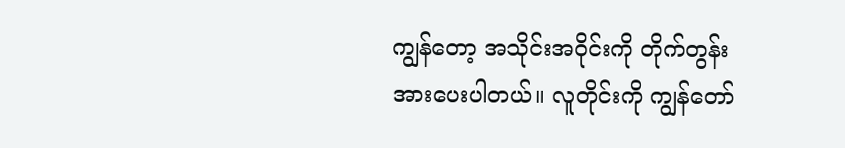ကျွန်တော့ အသိုင်းအဝိုင်းကို တိုက်တွန်း အားပေးပါတယ်။ လူတိုင်းကို ကျွန်တော်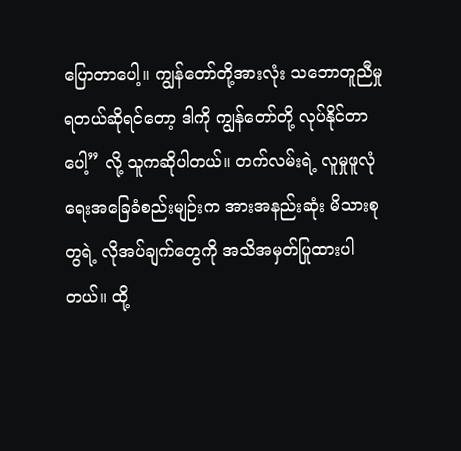ပြောတာပေါ့။ ကျွန်တော်တို့အားလုံး သဘောတူညီမှုရတယ်ဆိုရင်တော့ ဒါကို ကျွန်တော်တို့ လုပ်နိုင်တာပေါ့” လို့ သူကဆိုပါတယ်။ တက်လမ်းရဲ့ လူမှုဖူလုံရေးအခြေခံစည်းမျဉ်းက အားအနည်းဆုံး မိသားစုတွရဲ့ လိုအပ်ချက်တွေကို အသိအမှတ်ပြုထားပါတယ်။ ထို့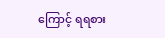ကြောင့် ရရစား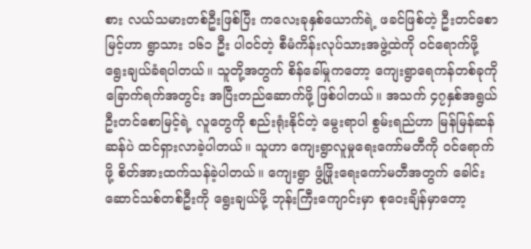စား လယ်သမားတစ်ဦးဖြစ်ပြီး ကလေးခုနှစ်ယောက်ရဲ့ ဖခင်ဖြစ်တဲ့ ဦးတင်စောမြင့်ဟာ ရွာသား ၁၆၁ ဦး ပါဝင်တဲ့ စီမံကိန်းလုပ်သားအဖွဲ့ထဲကို ဝင်ရောက်ဖို့ ရွေးချယ်ခံရပါတယ်။ သူတို့အတွက် စိန်ခေါ်မှုကတော့ ကျေးရွာရေကန်တစ်ခုကို ခြောက်ရက်အတွင်း အပြီးတည်ဆောက်ဖို့ ဖြစ်ပါတယ်။ အသက် ၄၇နှစ်အရွယ် ဦးတင်စောမြင့်ရဲ့ လူတွေကို စည်းရုံးနိုင်တဲ့ မွေးရာပါ စွမ်းရည်ဟာ မြန်မြန်ဆန်ဆန်ပဲ ထင်ရှားလာခဲ့ပါတယ်။ သူဟာ ကျေးရွာလူမှုရေးကော်မတီကို ဝင်ရောက်ဖို့ စိတ်အားထက်သန်ခဲ့ပါတယ်။ ကျေးရွာ ဖွံ့ဖြိုးရေးကော်မတီအတွက် ခေါင်းဆောင်သစ်တစ်ဦးကို ရွေးချယ်ဖို့ ဘုန်းကြီးကျောင်းမှာ စုဝေးချိန်မှာတော့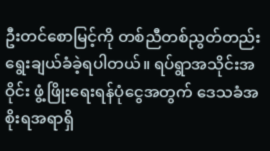ဦးတင်စောမြင့်ကို တစ်ညီတစ်ညွတ်တည်း ရွေးချယ်ခံခဲ့ရပါတယ်။ ရပ်ရွာအသိုင်းအဝိုင်း ဖွံ့ဖြိုးရေးရန်ပုံငွေအတွက် ဒေသခံအစိုးရအရာရှိ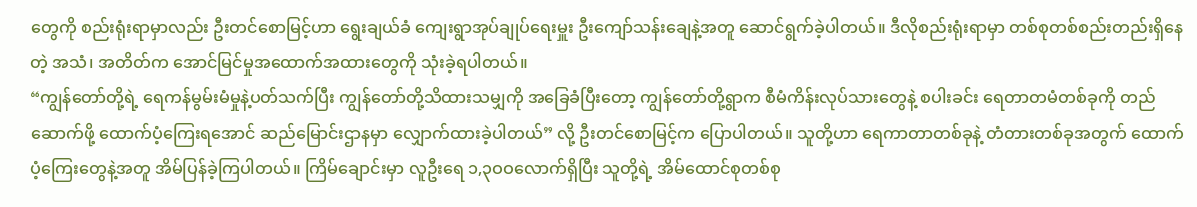တွေကို စည်းရုံးရာမှာလည်း ဦးတင်စောမြင့်ဟာ ရွေးချယ်ခံ ကျေးရွာအုပ်ချုပ်ရေးမှူး ဦးကျော်သန်းချေနဲ့အတူ ဆောင်ရွက်ခဲ့ပါတယ်။ ဒီလိုစည်းရုံးရာမှာ တစ်စုတစ်စည်းတည်းရှိနေတဲ့ အသံ၊ အတိတ်က အောင်မြင်မှုအထောက်အထားတွေကို သုံးခဲ့ရပါတယ်။
“ကျွန်တော်တို့ရဲ့ ရေကန်မွမ်းမံမှုနဲ့ပတ်သက်ပြီး ကျွန်တော်တို့သိထားသမျှကို အခြေခံပြီးတော့ ကျွန်တော်တို့ရွာက စီမံကိန်းလုပ်သားတွေနဲ့ စပါးခင်း ရေတာတမံတစ်ခုကို တည်ဆောက်ဖို့ ထောက်ပံ့ကြေးရအောင် ဆည်မြောင်းဌာနမှာ လျှောက်ထားခဲ့ပါတယ်” လို့ ဦးတင်စောမြင့်က ပြောပါတယ်။ သူတို့ဟာ ရေကာတာတစ်ခုနဲ့ တံတားတစ်ခုအတွက် ထောက်ပံ့ကြေးတွေနဲ့အတူ အိမ်ပြန်ခဲ့ကြပါတယ်။ ကြိမ်ချောင်းမှာ လူဦးရေ ၁,၃ဝဝလောက်ရှိပြီး သူတို့ရဲ့ အိမ်ထောင်စုတစ်စု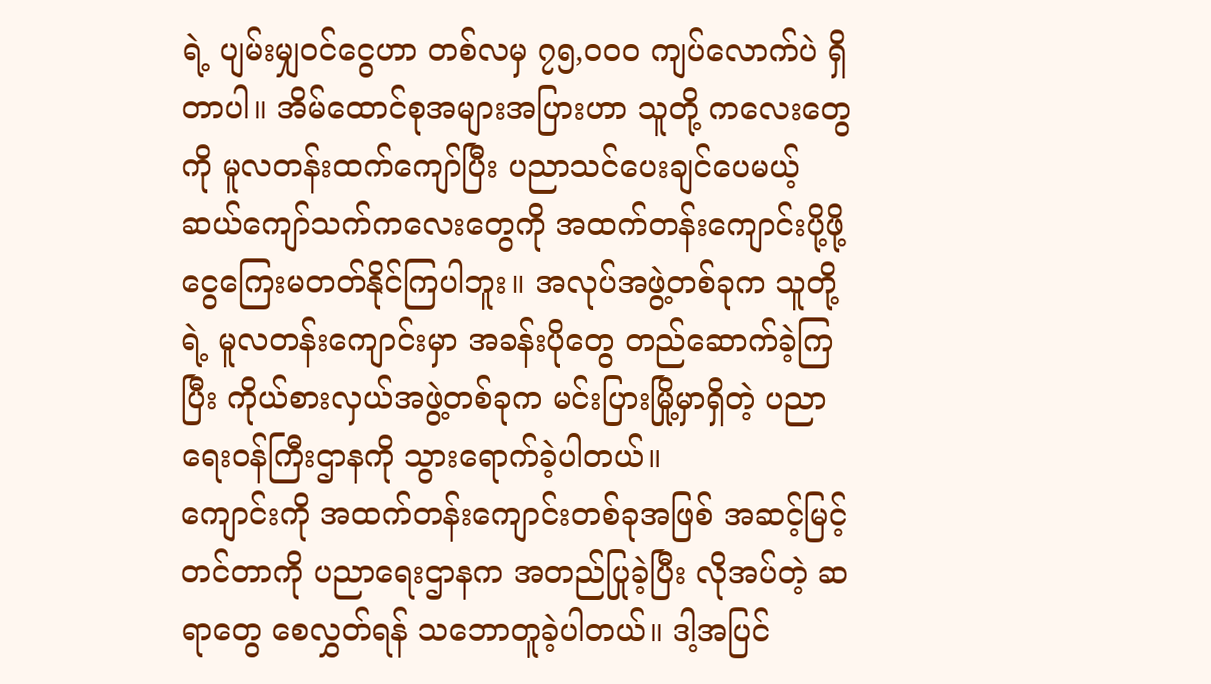ရဲ့ ပျမ်းမျှဝင်ငွေဟာ တစ်လမှ ၇၅,ဝဝဝ ကျပ်လောက်ပဲ ရှိတာပါ။ အိမ်ထောင်စုအများအပြားဟာ သူတို့ ကလေးတွေကို မူလတန်းထက်ကျော်ပြီး ပညာသင်ပေးချင်ပေမယ့် ဆယ်ကျော်သက်ကလေးတွေကို အထက်တန်းကျောင်းပို့ဖို့ ငွေကြေးမတတ်နိုင်ကြပါဘူး။ အလုပ်အဖွဲ့တစ်ခုက သူတို့ရဲ့ မူလတန်းကျောင်းမှာ အခန်းပိုတွေ တည်ဆောက်ခဲ့ကြပြီး ကိုယ်စားလှယ်အဖွဲ့တစ်ခုက မင်းပြားမြို့မှာရှိတဲ့ ပညာရေးဝန်ကြီးဌာနကို သွားရောက်ခဲ့ပါတယ်။
ကျောင်းကို အထက်တန်းကျောင်းတစ်ခုအဖြစ် အဆင့်မြင့်တင်တာကို ပညာရေးဌာနက အတည်ပြုခဲ့ပြီး လိုအပ်တဲ့ ဆရာတွေ စေလွှတ်ရန် သဘောတူခဲ့ပါတယ်။ ဒါ့အပြင်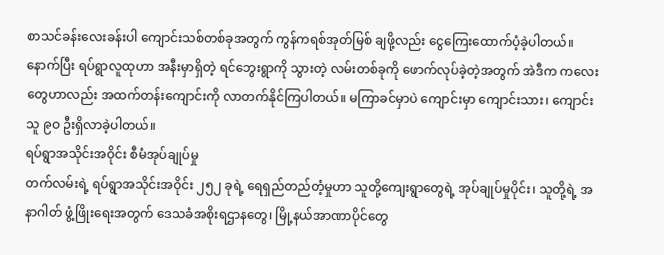စာသင်ခန်းလေးခန်းပါ ကျောင်းသစ်တစ်ခုအတွက် ကွန်ကရစ်အုတ်မြစ် ချဖို့လည်း ငွေကြေးထောက်ပံ့ခဲ့ပါတယ်။ နောက်ပြီး ရပ်ရွာလူထုဟာ အနီးမှာရှိတဲ့ ရင်ဘွေးရွာကို သွားတဲ့ လမ်းတစ်ခုကို ဖောက်လုပ်ခဲ့တဲ့အတွက် အဲဒီက ကလေးတွေဟာလည်း အထက်တန်းကျောင်းကို လာတက်နိုင်ကြပါတယ်။ မကြာခင်မှာပဲ ကျောင်းမှာ ကျောင်းသား၊ ကျောင်းသူ ၉ဝ ဦးရှိလာခဲ့ပါတယ်။
ရပ်ရွာအသိုင်းအဝိုင်း စီမံအုပ်ချုပ်မှု
တက်လမ်းရဲ့ ရပ်ရွာအသိုင်းအဝိုင်း ၂၅၂ ခုရဲ့ ရေရှည်တည်တံ့မှုဟာ သူတို့ကျေးရွာတွေရဲ့ အုပ်ချုပ်မှုပိုင်း၊ သူတို့ရဲ့ အနာဂါတ် ဖွံ့ဖြိုးရေးအတွက် ဒေသခံအစိုးရဌာနတွေ၊ မြို့နယ်အာဏာပိုင်တွေ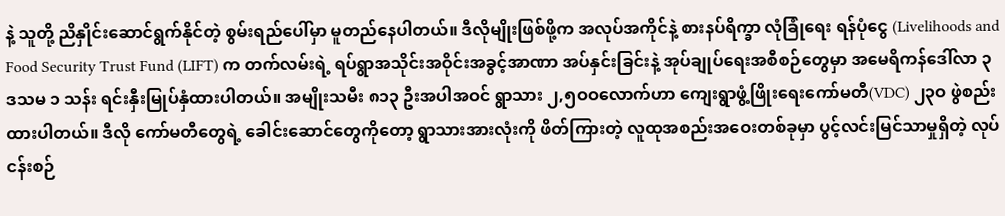နဲ့ သူတို့ ညိနှိုင်းဆောင်ရွက်နိုင်တဲ့ စွမ်းရည်ပေါ်မှာ မူတည်နေပါတယ်။ ဒီလိုမျိုးဖြစ်ဖို့က အလုပ်အကိုင်နဲ့ စားနပ်ရိက္ခာ လုံခြုံရေး ရန်ပုံငွေ (Livelihoods and Food Security Trust Fund (LIFT) က တက်လမ်းရဲ့ ရပ်ရွာအသိုင်းအဝိုင်းအခွင့်အာဏာ အပ်နှင်းခြင်းနဲ့ အုပ်ချုပ်ရေးအစီစဉ်တွေမှာ အမေရိကန်ဒေါ်လာ ၃ ဒသမ ၁ သန်း ရင်းနှီးမြုပ်နှံထားပါတယ်။ အမျိုးသမီး ၈၁၃ ဦးအပါအဝင် ရွာသား ၂,၅ဝဝလောက်ဟာ ကျေးရွာဖွံ့ဖြိုးရေးကော်မတီ(VDC) ၂၃ဝ ဖွဲစည်းထားပါတယ်။ ဒီလို ကော်မတီတွေရဲ့ ခေါင်းဆောင်တွေကိုတော့ ရွာသားအားလုံးကို ဖိတ်ကြားတဲ့ လူထုအစည်းအဝေးတစ်ခုမှာ ပွင့်လင်းမြင်သာမှုရှိတဲ့ လုပ်ငန်းစဉ်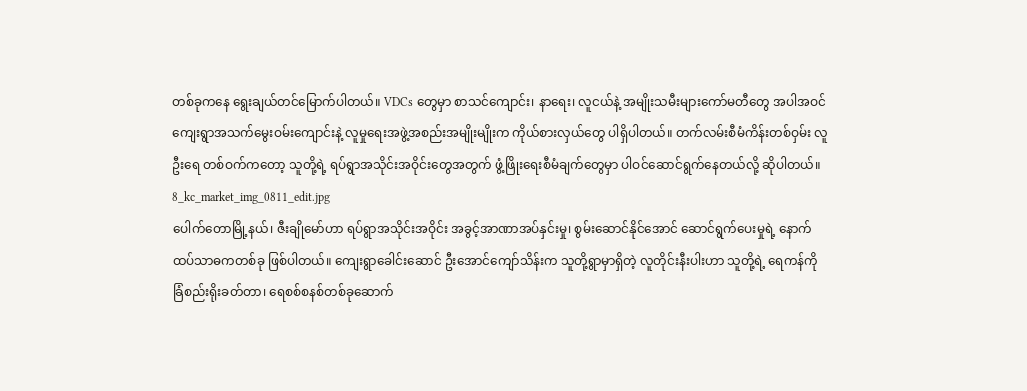တစ်ခုကနေ ရွေးချယ်တင်မြောက်ပါတယ်။ VDCs တွေမှာ စာသင်ကျောင်း၊ နာရေး၊ လူငယ်နဲ့ အမျိုးသမီးများကော်မတီတွေ အပါအဝင် ကျေးရွာအသက်မွေးဝမ်းကျောင်းနဲ့ လူမှုရေးအဖွဲ့အစည်းအမျိုးမျိုးက ကိုယ်စားလှယ်တွေ ပါရှိပါတယ်။ တက်လမ်းစီမံကိန်းတစ်ဝှမ်း လူဦးရေ တစ်ဝက်ကတော့ သူတို့ရဲ့ ရပ်ရွာအသိုင်းအဝိုင်းတွေအတွက် ဖွံ့ဖြိုးရေးစီမံချက်တွေမှာ ပါဝင်ဆောင်ရွက်နေတယ်လို့ ဆိုပါတယ်။
8_kc_market_img_0811_edit.jpg
ပေါက်တောမြို့နယ်၊ ဇီးချိုမော်ဟာ ရပ်ရွာအသိုင်းအဝိုင်း အခွင့်အာဏာအပ်နှင်းမှု၊ စွမ်းဆောင်နိုင်အောင် ဆောင်ရွက်ပေးမှုရဲ့ နောက်ထပ်သာဓကတစ်ခု ဖြစ်ပါတယ်။ ကျေးရွာခေါင်းဆောင် ဦးအောင်ကျော်သိန်းက သူတို့ရွာမှာရှိတဲ့ လူတိုင်းနီးပါးဟာ သူတို့ရဲ့ ရေကန်ကို ခြံစည်းရိုးခတ်တာ၊ ရေစစ်စနစ်တစ်ခုဆောက်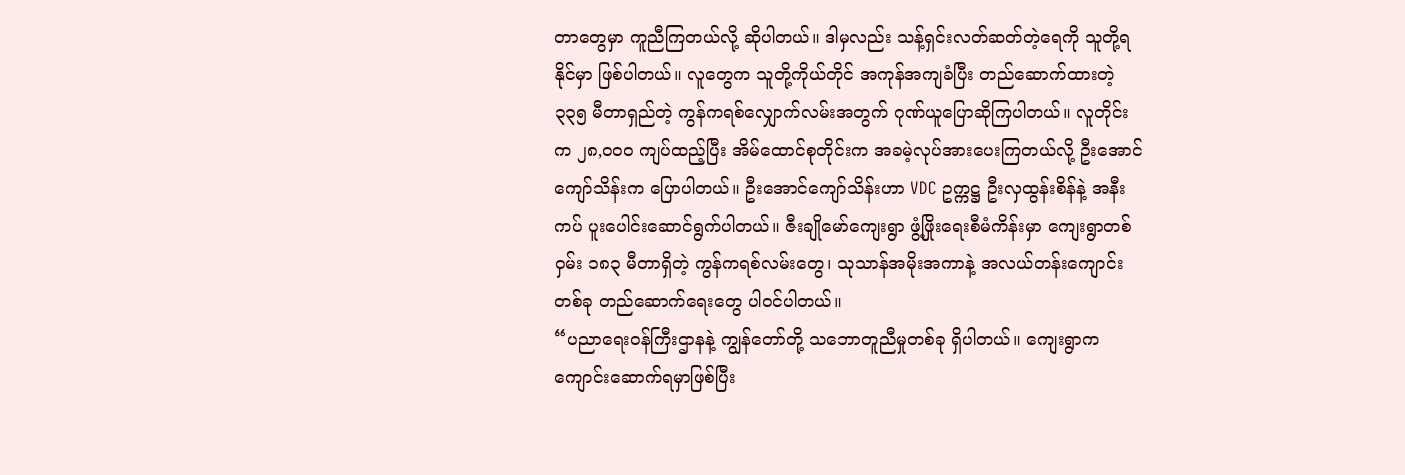တာတွေမှာ ကူညီကြတယ်လို့ ဆိုပါတယ်။ ဒါမှလည်း သန့်ရှင်းလတ်ဆတ်တဲ့ရေကို သူတို့ရနိုင်မှာ ဖြစ်ပါတယ်။ လူတွေက သူတို့ကိုယ်တိုင် အကုန်အကျခံပြီး တည်ဆောက်ထားတဲ့ ၃၃၅ မီတာရှည်တဲ့ ကွန်ကရစ်လျှောက်လမ်းအတွက် ဂုဏ်ယူပြောဆိုကြပါတယ်။ လူတိုင်းက ၂၈,ဝဝဝ ကျပ်ထည့်ပြီး အိမ်ထောင်စုတိုင်းက အခမဲ့လုပ်အားပေးကြတယ်လို့ ဦးအောင်ကျော်သိန်းက ပြောပါတယ်။ ဦးအောင်ကျော်သိန်းဟာ VDC ဥက္ကဋ္ဌ ဦးလှထွန်းစိန်နဲ့ အနီးကပ် ပူးပေါင်းဆောင်ရွက်ပါတယ်။ ဇီးချိုမော်ကျေးရွာ ဖွံ့ဖြိုးရေးစီမံကိန်းမှာ ကျေးရွာတစ်ဝှမ်း ၁၈၃ မီတာရှိတဲ့ ကွန်ကရစ်လမ်းတွေ၊ သုသာန်အမိုးအကာနဲ့ အလယ်တန်းကျောင်းတစ်ခု တည်ဆောက်ရေးတွေ ပါဝင်ပါတယ်။
“ပညာရေးဝန်ကြီးဌာနနဲ့ ကျွန်တော်တို့ သဘောတူညီမှုတစ်ခု ရှိပါတယ်။ ကျေးရွာက ကျောင်းဆောက်ရမှာဖြစ်ပြီး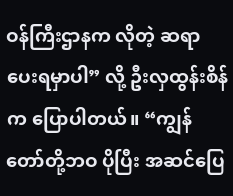ဝန်ကြီးဌာနက လိုတဲ့ ဆရာပေးရမှာပါ” လို့ ဦးလှထွန်းစိန်က ပြောပါတယ်။ “ကျွန်တော်တို့ဘဝ ပိုပြီး အဆင်ပြေ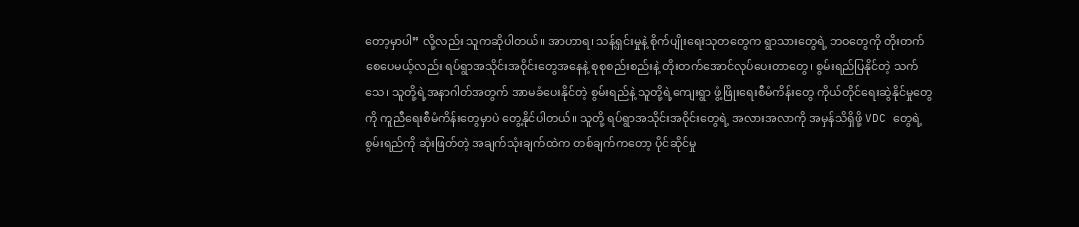တော့မှာပါ” လို့လည်း သူကဆိုပါတယ်။ အာဟာရ၊ သန့်ရှင်းမှုနဲ့ စိုက်ပျိုးရေးသုတတွေက ရွာသားတွေရဲ့ ဘဝတွေကို တိုးတက်စေပေမယ့်လည်း ရပ်ရွာအသိုင်းအဝိုင်းတွေအနေနဲ့ စုစုစည်းစည်းနဲ့ တိုးတက်အောင်လုပ်ပေးတာတွေ၊ စွမ်းရည်ပြနိုင်တဲ့ သက်သေ၊ သူတို့ရဲ့အနာဂါတ်အတွက် အာမခံပေးနိုင်တဲ့ စွမ်းရည်နဲ့ သူတို့ရဲ့ကျေးရွာ ဖွံ့ဖြိုးရေးစီမံကိန်းတွေ ကိုယ်တိုင်ရေးဆွဲနိုင်မှုတွေကို ကူညီရေးစီမံကိန်းတွေမှာပဲ တွေ့နိုင်ပါတယ်။ သူတို့ ရပ်ရွာအသိုင်းအဝိုင်းတွေရဲ့ အလားအလာကို အမှန်သိရှိဖို့ VDC တွေရဲ့ စွမ်းရည်ကို ဆုံးဖြတ်တဲ့ အချက်သုံးချက်ထဲက တစ်ချက်ကတော့ ပိုင်ဆိုင်မှု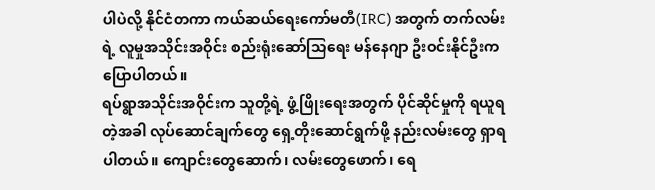ပါပဲလို့ နိုင်ငံတကာ ကယ်ဆယ်ရေးကော်မတီ(IRC) အတွက် တက်လမ်းရဲ့ လူမှုအသိုင်းအဝိုင်း စည်းရုံးဆော်သြရေး မန်နေဂျာ ဦးဝင်းနိုင်ဦးက ပြောပါတယ်။
ရပ်ရွာအသိုင်းအဝိုင်းက သူတို့ရဲ့ ဖွံ့ဖြိုးရေးအတွက် ပိုင်ဆိုင်မှုကို ရယူရတဲ့အခါ လုပ်ဆောင်ချက်တွေ ရှေ့တိုးဆောင်ရွက်ဖို့ နည်းလမ်းတွေ ရှာရပါတယ်။ ကျောင်းတွေဆောက်၊ လမ်းတွေဖောက်၊ ရေ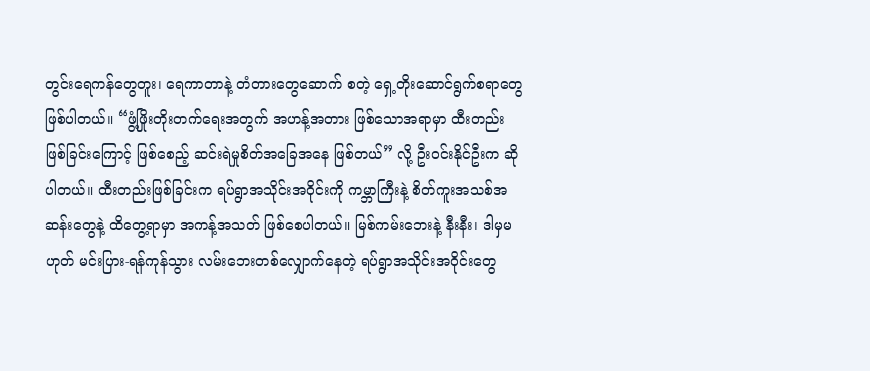တွင်းရေကန်တွေတူး၊ ရေကာတာနဲ့ တံတားတွေဆောက် စတဲ့ ရှေ့တိုးဆောင်ရွက်စရာတွေ ဖြစ်ပါတယ်။ “ဖွံ့ဖြိုးတိုးတက်ရေးအတွက် အဟန့်အတား ဖြစ်သောအရာမှာ ထီးတည်းဖြစ်ခြင်းကြောင့် ဖြစ်စေည့် ဆင်းရဲမှုစိတ်အခြေအနေ ဖြစ်တယ်” လို့ ဦးဝင်းနိုင်ဦးက ဆိုပါတယ်။ ထီးတည်းဖြစ်ခြင်းက ရပ်ရွာအသိုင်းအဝိုင်းကို ကမ္ဘာကြီးနဲ့ စိတ်ကူးအသစ်အဆန်းတွေနဲ့ ထိတွေ့ရာမှာ အကန့်အသတ် ဖြစ်စေပါတယ်။ မြစ်ကမ်းဘေးနဲ့ နီးနီး၊ ဒါမှမဟုတ် မင်းပြား-ရန်ကုန်သွား လမ်းဘေးတစ်လျှောက်နေတဲ့ ရပ်ရွာအသိုင်းအဝိုင်းတွေ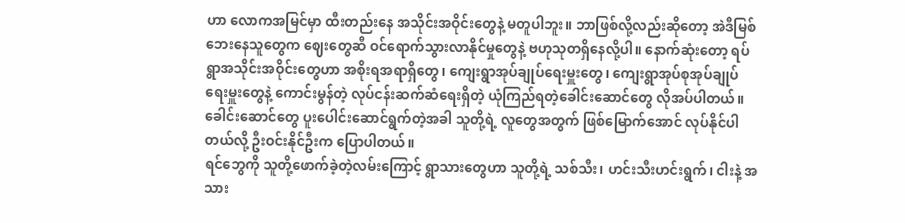ဟာ လောကအမြင်မှာ ထီးတည်းနေ အသိုင်းအဝိုင်းတွေနဲ့ မတူပါဘူး။ ဘာဖြစ်လို့လည်းဆိုတော့ အဲဒီမြစ်ဘေးနေသူတွေက ဈေးတွေဆီ ဝင်ရောက်သွားလာနိုင်မှုတွေနဲ့ ဗဟုသုတရှိနေလို့ပါ။ နောက်ဆုံးတော့ ရပ်ရွာအသိုင်းအဝိုင်းတွေဟာ အစိုးရအရာရှိတွေ၊ ကျေးရွာအုပ်ချုပ်ရေးမှူးတွေ၊ ကျေးရွာအုပ်စုအုပ်ချုပ်ရေးမှူးတွေနဲ့ ကောင်းမွန်တဲ့ လုပ်ငန်းဆက်ဆံရေးရှိတဲ့ ယုံကြည်ရတဲ့ခေါင်းဆောင်တွေ လိုအပ်ပါတယ်။ ခေါင်းဆောင်တွေ ပူးပေါင်းဆောင်ရွက်တဲ့အခါ သူတို့ရဲ့ လူတွေအတွက် ဖြစ်မြောက်အောင် လုပ်နိုင်ပါတယ်လို့ ဦးဝင်းနိုင်ဦးက ပြောပါတယ်။
ရင်ဘွေကို သူတို့ဖောက်ခဲ့တဲ့လမ်းကြောင့် ရွာသားတွေဟာ သူတို့ရဲ့ သစ်သီး၊ ဟင်းသီးဟင်းရွက်၊ ငါးနဲ့ အသား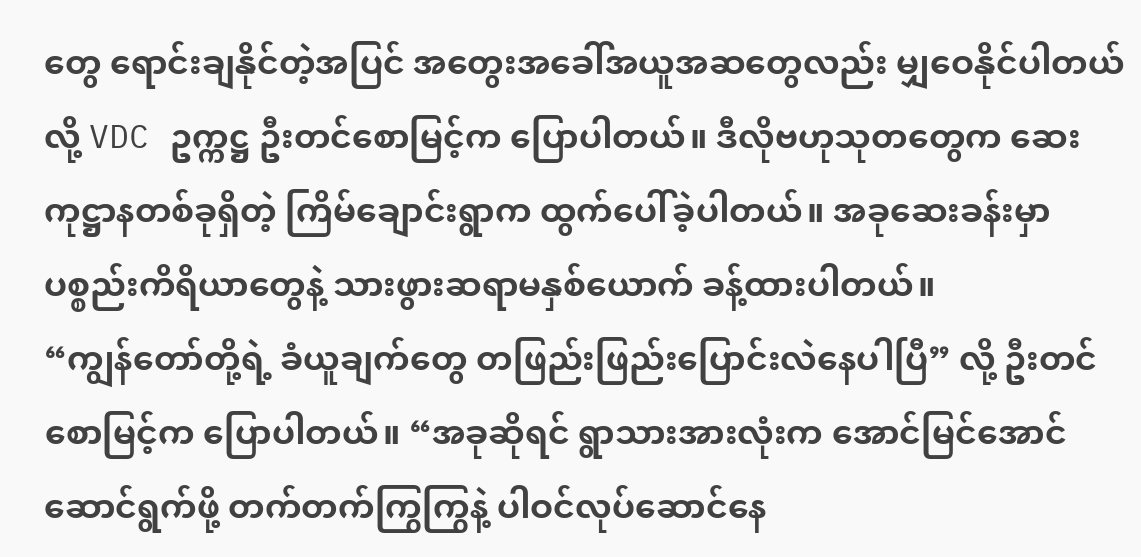တွေ ရောင်းချနိုင်တဲ့အပြင် အတွေးအခေါ်အယူအဆတွေလည်း မျှဝေနိုင်ပါတယ်လို့ VDC ဥက္ကဋ္ဌ ဦးတင်စောမြင့်က ပြောပါတယ်။ ဒီလိုဗဟုသုတတွေက ဆေးကုဋ္ဌာနတစ်ခုရှိတဲ့ ကြိမ်ချောင်းရွာက ထွက်ပေါ်ခဲ့ပါတယ်။ အခုဆေးခန်းမှာ ပစ္စည်းကိရိယာတွေနဲ့ သားဖွားဆရာမနှစ်ယောက် ခန့်ထားပါတယ်။
“ကျွန်တော်တို့ရဲ့ ခံယူချက်တွေ တဖြည်းဖြည်းပြောင်းလဲနေပါပြီ” လို့ ဦးတင်စောမြင့်က ပြောပါတယ်။ “အခုဆိုရင် ရွာသားအားလုံးက အောင်မြင်အောင်ဆောင်ရွက်ဖို့ တက်တက်ကြွကြွနဲ့ ပါဝင်လုပ်ဆောင်နေ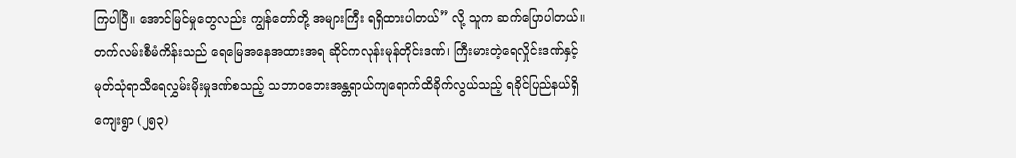ကြပါပြီ။ အောင်မြင်မှုတွေလည်း ကျွန်တော်တို့ အများကြီး ရရှိထားပါတယ်” လို့ သူက ဆက်ပြောပါတယ်။
တက်လမ်းစီမံကိန်းသည် ရေမြေအနေအထားအရ ဆိုင်ကလုန်းမုန်တိုင်းဒဏ်၊ ကြီးမားတဲ့ရေလှိုင်းဒဏ်နှင့် မုတ်သုံရာသီရေလွှမ်းမိုးမှုဒဏ်စသည့် သဘာဝဘေးအန္တရာယ်ကျရောက်ထိခိုက်လွယ်သည့် ရခိုင်ပြည်နယ်ရှိ ကျေးရွာ (၂၅၃)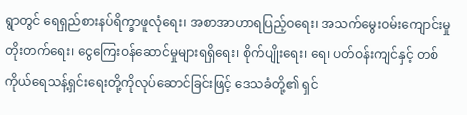ရွာတွင် ရေရှည်စားနပ်ရိက္ခာဖူလုံရေး၊ အစာအာဟာရပြည့်ဝရေး၊ အသက်မွေးဝမ်းကျောင်းမှုတိုးတက်ရေး၊ ငွေကြေးဝန်ဆောင်မှုများရရှိရေး၊ စိုက်ပျိုးရေး၊ ရေ၊ ပတ်ဝန်းကျင်နှင့် တစ်ကိုယ်ရေသန့်ရှင်းရေးတို့ကိုလုပ်ဆောင်ခြင်းဖြင့် ဒေသခံတို့၏ ရှင်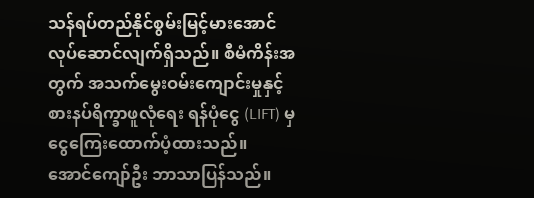သန်ရပ်တည်နိုင်စွမ်းမြင့်မားအောင် လုပ်ဆောင်လျက်ရှိသည်။ စီမံကိန်းအတွက် အသက်မွေးဝမ်းကျောင်းမှုနှင့် စားနပ်ရိက္ခာဖူလုံရေး ရန်ပုံငွေ (LIFT) မှငွေကြေးထောက်ပံ့ထားသည်။
အောင်ကျော်ဦး ဘာသာပြန်သည်။